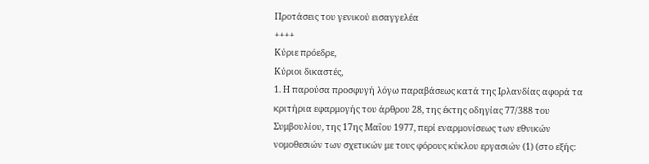Προτάσεις του γενικού εισαγγελέα
++++
Κύριε πρόεδρε,
Κύριοι δικαστές,
1. Η παρούσα προσφυγή λόγω παραβάσεως κατά της Ιρλανδίας αφορά τα κριτήρια εφαρμογής του άρθρου 28, της έκτης οδηγίας 77/388 του Συμβουλίου, της 17ης Μαΐου 1977, περί εναρμονίσεως των εθνικών νομοθεσιών των σχετικών με τους φόρους κύκλου εργασιών (1) (στο εξής: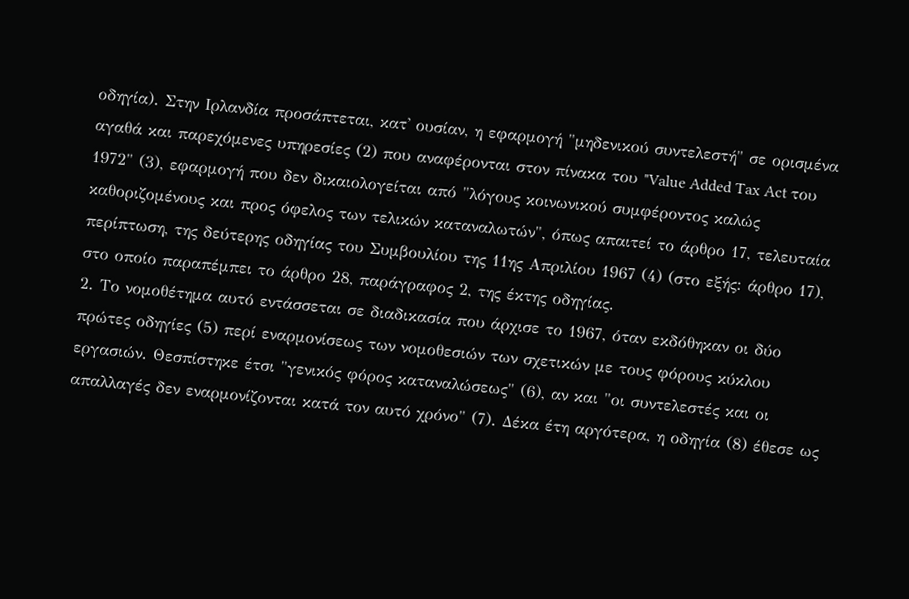οδηγία). Στην Ιρλανδία προσάπτεται, κατ' ουσίαν, η εφαρμογή "μηδενικού συντελεστή" σε ορισμένα αγαθά και παρεχόμενες υπηρεσίες (2) που αναφέρονται στον πίνακα του "Value Added Tax Act του 1972" (3), εφαρμογή που δεν δικαιολογείται από "λόγους κοινωνικού συμφέροντος καλώς καθοριζομένους και προς όφελος των τελικών καταναλωτών", όπως απαιτεί το άρθρο 17, τελευταία περίπτωση, της δεύτερης οδηγίας του Συμβουλίου της 11ης Απριλίου 1967 (4) (στο εξής: άρθρο 17), στο οποίο παραπέμπει το άρθρο 28, παράγραφος 2, της έκτης οδηγίας.
2. Το νομοθέτημα αυτό εντάσσεται σε διαδικασία που άρχισε το 1967, όταν εκδόθηκαν οι δύο πρώτες οδηγίες (5) περί εναρμονίσεως των νομοθεσιών των σχετικών με τους φόρους κύκλου εργασιών. Θεσπίστηκε έτσι "γενικός φόρος καταναλώσεως" (6), αν και "οι συντελεστές και οι απαλλαγές δεν εναρμονίζονται κατά τον αυτό χρόνο" (7). Δέκα έτη αργότερα, η οδηγία (8) έθεσε ως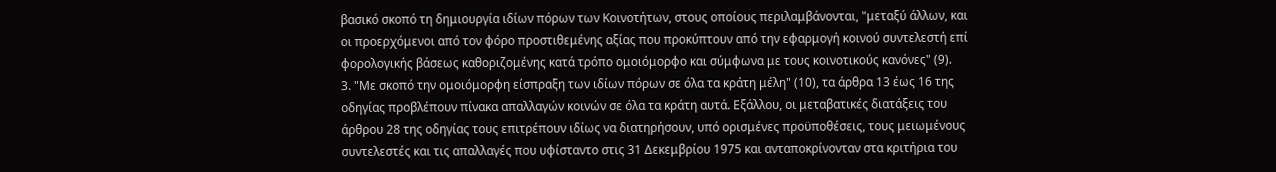βασικό σκοπό τη δημιουργία ιδίων πόρων των Κοινοτήτων, στους οποίους περιλαμβάνονται, "μεταξύ άλλων, και οι προερχόμενοι από τον φόρο προστιθεμένης αξίας που προκύπτουν από την εφαρμογή κοινού συντελεστή επί φορολογικής βάσεως καθοριζομένης κατά τρόπο ομοιόμορφο και σύμφωνα με τους κοινοτικούς κανόνες" (9).
3. "Με σκοπό την ομοιόμορφη είσπραξη των ιδίων πόρων σε όλα τα κράτη μέλη" (10), τα άρθρα 13 έως 16 της οδηγίας προβλέπουν πίνακα απαλλαγών κοινών σε όλα τα κράτη αυτά. Εξάλλου, οι μεταβατικές διατάξεις του άρθρου 28 της οδηγίας τους επιτρέπουν ιδίως να διατηρήσουν, υπό ορισμένες προϋποθέσεις, τους μειωμένους συντελεστές και τις απαλλαγές που υφίσταντο στις 31 Δεκεμβρίου 1975 και ανταποκρίνονταν στα κριτήρια του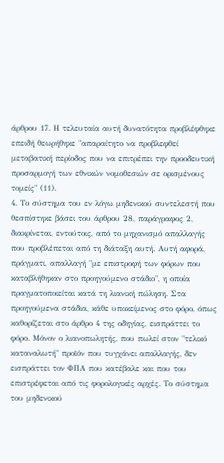άρθρου 17. Η τελευταία αυτή δυνατότητα προβλέφθηκε επειδή θεωρήθηκε "απαραίτητο να προβλεφθεί μεταβατική περίοδος που να επιτρέπει την προοδευτική προσαρμογή των εθνικών νομοθεσιών σε ορισμένους τομείς" (11).
4. Το σύστημα του εν λόγω μηδενικού συντελεστή που θεσπίστηκε βάσει του άρθρου 28, παράγραφος 2, διακρίνεται, εντούτοις, από το μηχανισμό απαλλαγής που προβλέπεται από τη διάταξη αυτή. Αυτή αφορά, πράγματι, απαλλαγή "με επιστροφή των φόρων που καταβλήθηκαν στο προηγούμενο στάδιο", η οποία πραγματοποιείται κατά τη λιανική πώληση. Στα προηγούμενα στάδια, κάθε υποκείμενος στο φόρο, όπως καθορίζεται στο άρθρο 4 της οδηγίας, εισπράττει το φόρο. Μόνον ο λιανοπωλητής, που πωλεί στον "τελικό καταναλωτή" προϊόν που τυγχάνει απαλλαγής, δεν εισπράττει τον ΦΠΑ που κατέβαλε και που του επιστρέφεται από τις φορολογικές αρχές. Το σύστημα του μηδενικού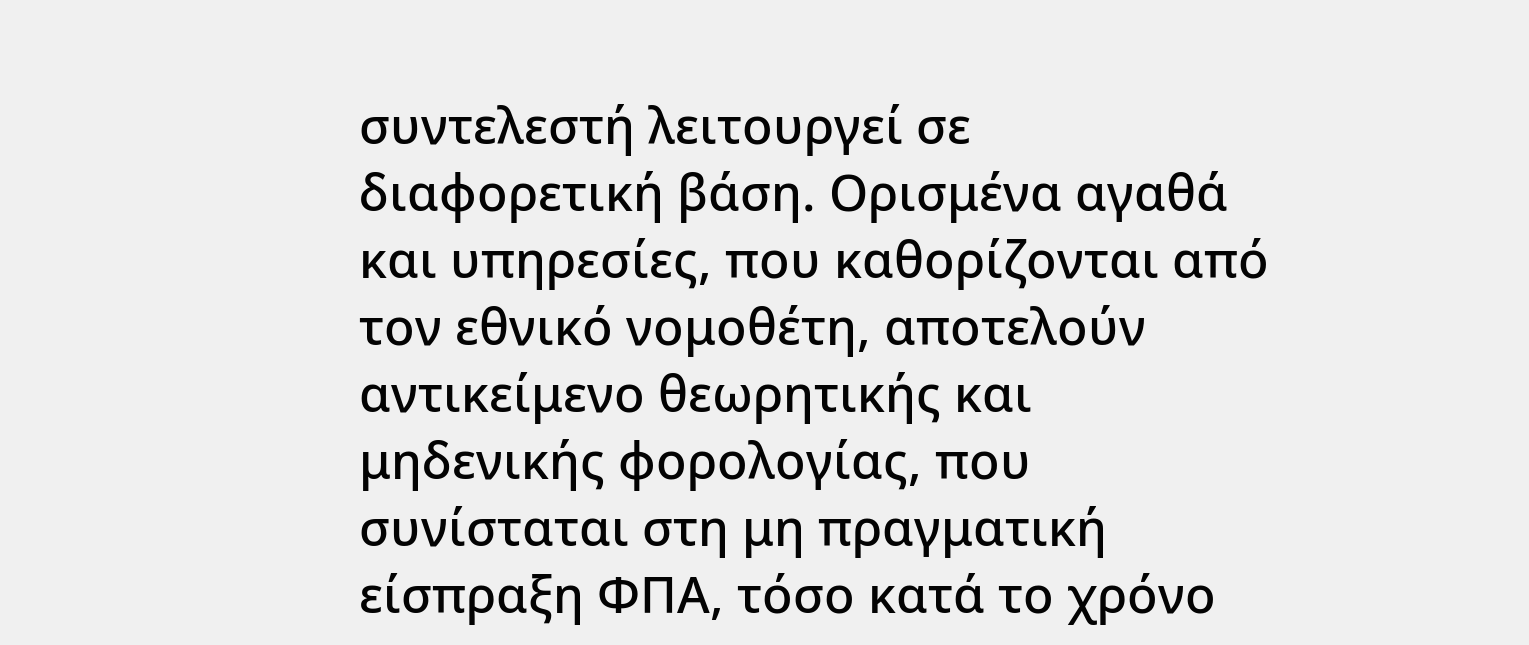συντελεστή λειτουργεί σε διαφορετική βάση. Ορισμένα αγαθά και υπηρεσίες, που καθορίζονται από τον εθνικό νομοθέτη, αποτελούν αντικείμενο θεωρητικής και μηδενικής φορολογίας, που συνίσταται στη μη πραγματική είσπραξη ΦΠΑ, τόσο κατά το χρόνο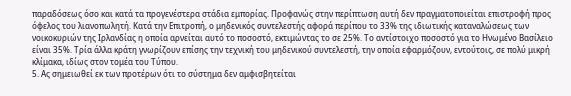παραδόσεως όσο και κατά τα προγενέστερα στάδια εμπορίας. Προφανώς στην περίπτωση αυτή δεν πραγματοποιείται επιστροφή προς όφελος του λιανοπωλητή. Κατά την Επιτροπή, ο μηδενικός συντελεστής αφορά περίπου το 33% της ιδιωτικής καταναλώσεως των νοικοκυριών της Ιρλανδίας η οποία αρνείται αυτό το ποσοστό, εκτιμώντας το σε 25%. Το αντίστοιχο ποσοστό για το Ηνωμένο Βασίλειο είναι 35%. Τρία άλλα κράτη γνωρίζουν επίσης την τεχνική του μηδενικού συντελεστή, την οποία εφαρμόζουν, εντούτοις, σε πολύ μικρή κλίμακα, ιδίως στον τομέα του Τύπου.
5. Ας σημειωθεί εκ των προτέρων ότι το σύστημα δεν αμφισβητείται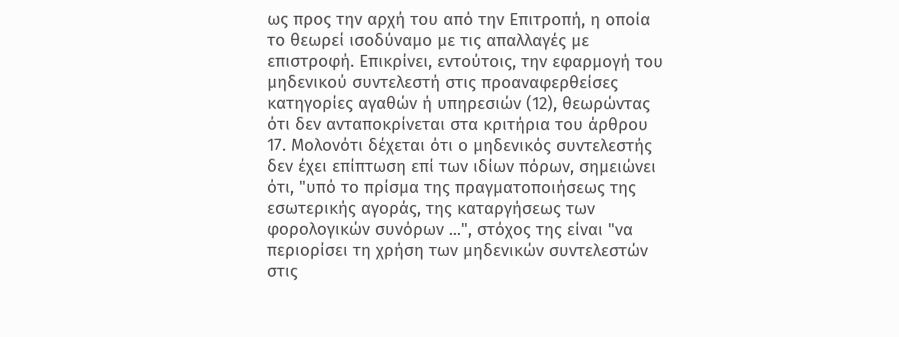ως προς την αρχή του από την Επιτροπή, η οποία το θεωρεί ισοδύναμο με τις απαλλαγές με επιστροφή. Επικρίνει, εντούτοις, την εφαρμογή του μηδενικού συντελεστή στις προαναφερθείσες κατηγορίες αγαθών ή υπηρεσιών (12), θεωρώντας ότι δεν ανταποκρίνεται στα κριτήρια του άρθρου 17. Μολονότι δέχεται ότι ο μηδενικός συντελεστής δεν έχει επίπτωση επί των ιδίων πόρων, σημειώνει ότι, "υπό το πρίσμα της πραγματοποιήσεως της εσωτερικής αγοράς, της καταργήσεως των φορολογικών συνόρων ...", στόχος της είναι "να περιορίσει τη χρήση των μηδενικών συντελεστών στις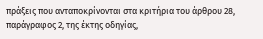πράξεις που ανταποκρίνονται στα κριτήρια του άρθρου 28, παράγραφος 2, της έκτης οδηγίας,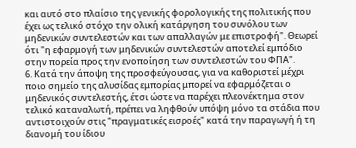και αυτό στο πλαίσιο της γενικής φορολογικής της πολιτικής που έχει ως τελικό στόχο την ολική κατάργηση του συνόλου των μηδενικών συντελεστών και των απαλλαγών με επιστροφή". Θεωρεί ότι "η εφαρμογή των μηδενικών συντελεστών αποτελεί εμπόδιο στην πορεία προς την ενοποίηση των συντελεστών του ΦΠΑ".
6. Κατά την άποψη της προσφεύγουσας, για να καθοριστεί μέχρι ποιο σημείο της αλυσίδας εμπορίας μπορεί να εφαρμόζεται ο μηδενικός συντελεστής, έτσι ώστε να παρέχει πλεονέκτημα στον τελικό καταναλωτή, πρέπει να ληφθούν υπόψη μόνο τα στάδια που αντιστοιχούν στις "πραγματικές εισροές" κατά την παραγωγή ή τη διανομή του ίδιου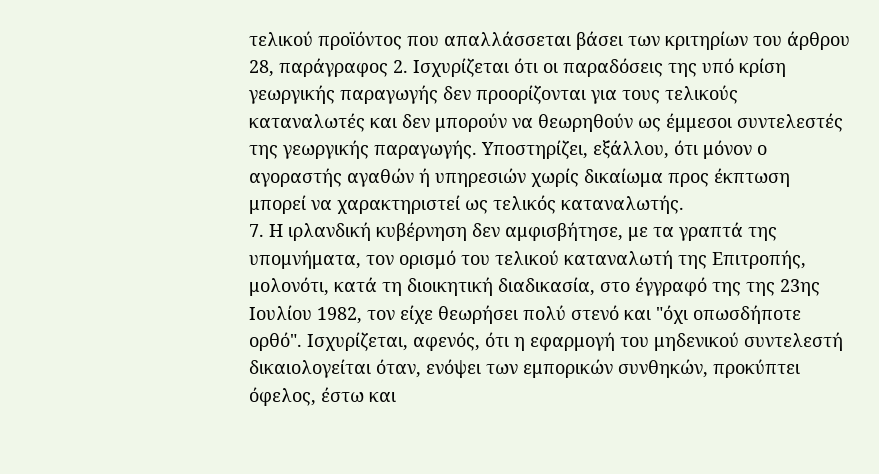τελικού προϊόντος που απαλλάσσεται βάσει των κριτηρίων του άρθρου 28, παράγραφος 2. Ισχυρίζεται ότι οι παραδόσεις της υπό κρίση γεωργικής παραγωγής δεν προορίζονται για τους τελικούς καταναλωτές και δεν μπορούν να θεωρηθούν ως έμμεσοι συντελεστές της γεωργικής παραγωγής. Υποστηρίζει, εξάλλου, ότι μόνον ο αγοραστής αγαθών ή υπηρεσιών χωρίς δικαίωμα προς έκπτωση μπορεί να χαρακτηριστεί ως τελικός καταναλωτής.
7. Η ιρλανδική κυβέρνηση δεν αμφισβήτησε, με τα γραπτά της υπομνήματα, τον ορισμό του τελικού καταναλωτή της Επιτροπής, μολονότι, κατά τη διοικητική διαδικασία, στο έγγραφό της της 23ης Ιουλίου 1982, τον είχε θεωρήσει πολύ στενό και "όχι οπωσδήποτε ορθό". Ισχυρίζεται, αφενός, ότι η εφαρμογή του μηδενικού συντελεστή δικαιολογείται όταν, ενόψει των εμπορικών συνθηκών, προκύπτει όφελος, έστω και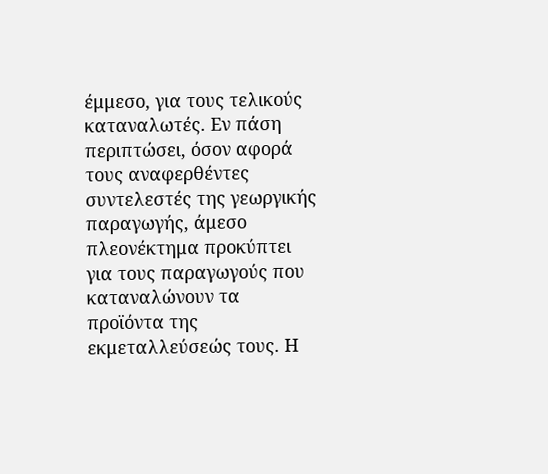έμμεσο, για τους τελικούς καταναλωτές. Εν πάση περιπτώσει, όσον αφορά τους αναφερθέντες συντελεστές της γεωργικής παραγωγής, άμεσο πλεονέκτημα προκύπτει για τους παραγωγούς που καταναλώνουν τα προϊόντα της εκμεταλλεύσεώς τους. Η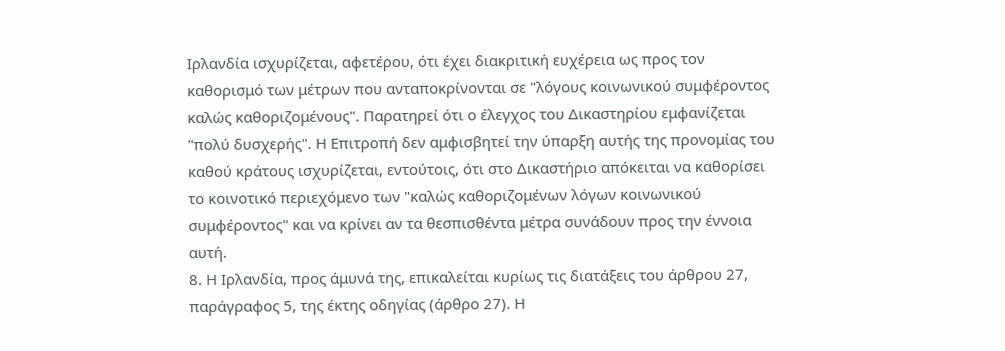Ιρλανδία ισχυρίζεται, αφετέρου, ότι έχει διακριτική ευχέρεια ως προς τον καθορισμό των μέτρων που ανταποκρίνονται σε "λόγους κοινωνικού συμφέροντος καλώς καθοριζομένους". Παρατηρεί ότι ο έλεγχος του Δικαστηρίου εμφανίζεται "πολύ δυσχερής". Η Επιτροπή δεν αμφισβητεί την ύπαρξη αυτής της προνομίας του καθού κράτους ισχυρίζεται, εντούτοις, ότι στο Δικαστήριο απόκειται να καθορίσει το κοινοτικό περιεχόμενο των "καλώς καθοριζομένων λόγων κοινωνικού συμφέροντος" και να κρίνει αν τα θεσπισθέντα μέτρα συνάδουν προς την έννοια αυτή.
8. Η Ιρλανδία, προς άμυνά της, επικαλείται κυρίως τις διατάξεις του άρθρου 27, παράγραφος 5, της έκτης οδηγίας (άρθρο 27). Η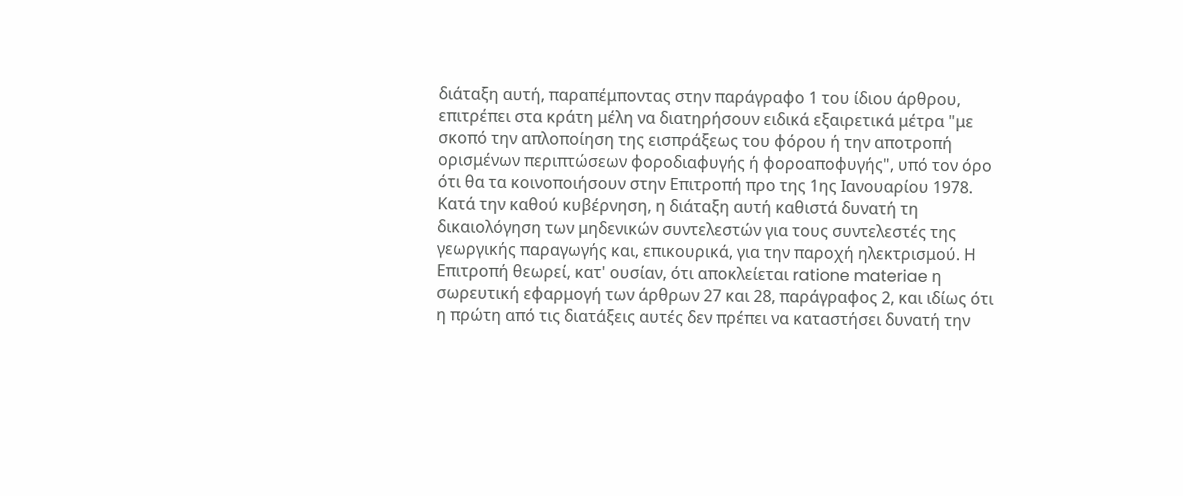διάταξη αυτή, παραπέμποντας στην παράγραφο 1 του ίδιου άρθρου, επιτρέπει στα κράτη μέλη να διατηρήσουν ειδικά εξαιρετικά μέτρα "με σκοπό την απλοποίηση της εισπράξεως του φόρου ή την αποτροπή ορισμένων περιπτώσεων φοροδιαφυγής ή φοροαποφυγής", υπό τον όρο ότι θα τα κοινοποιήσουν στην Επιτροπή προ της 1ης Ιανουαρίου 1978. Κατά την καθού κυβέρνηση, η διάταξη αυτή καθιστά δυνατή τη δικαιολόγηση των μηδενικών συντελεστών για τους συντελεστές της γεωργικής παραγωγής και, επικουρικά, για την παροχή ηλεκτρισμού. Η Επιτροπή θεωρεί, κατ' ουσίαν, ότι αποκλείεται ratione materiae η σωρευτική εφαρμογή των άρθρων 27 και 28, παράγραφος 2, και ιδίως ότι η πρώτη από τις διατάξεις αυτές δεν πρέπει να καταστήσει δυνατή την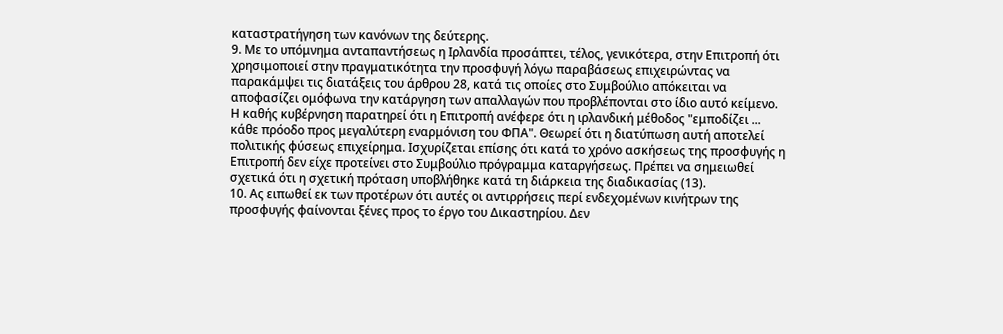καταστρατήγηση των κανόνων της δεύτερης.
9. Με το υπόμνημα ανταπαντήσεως η Ιρλανδία προσάπτει, τέλος, γενικότερα, στην Επιτροπή ότι χρησιμοποιεί στην πραγματικότητα την προσφυγή λόγω παραβάσεως επιχειρώντας να παρακάμψει τις διατάξεις του άρθρου 28, κατά τις οποίες στο Συμβούλιο απόκειται να αποφασίζει ομόφωνα την κατάργηση των απαλλαγών που προβλέπονται στο ίδιο αυτό κείμενο. Η καθής κυβέρνηση παρατηρεί ότι η Επιτροπή ανέφερε ότι η ιρλανδική μέθοδος "εμποδίζει ... κάθε πρόοδο προς μεγαλύτερη εναρμόνιση του ΦΠΑ". Θεωρεί ότι η διατύπωση αυτή αποτελεί πολιτικής φύσεως επιχείρημα. Ισχυρίζεται επίσης ότι κατά το χρόνο ασκήσεως της προσφυγής η Επιτροπή δεν είχε προτείνει στο Συμβούλιο πρόγραμμα καταργήσεως. Πρέπει να σημειωθεί σχετικά ότι η σχετική πρόταση υποβλήθηκε κατά τη διάρκεια της διαδικασίας (13).
10. Ας ειπωθεί εκ των προτέρων ότι αυτές οι αντιρρήσεις περί ενδεχομένων κινήτρων της προσφυγής φαίνονται ξένες προς το έργο του Δικαστηρίου. Δεν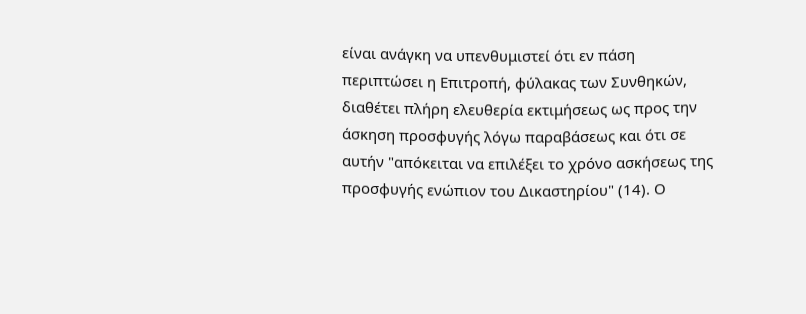είναι ανάγκη να υπενθυμιστεί ότι εν πάση περιπτώσει η Επιτροπή, φύλακας των Συνθηκών, διαθέτει πλήρη ελευθερία εκτιμήσεως ως προς την άσκηση προσφυγής λόγω παραβάσεως και ότι σε αυτήν "απόκειται να επιλέξει το χρόνο ασκήσεως της προσφυγής ενώπιον του Δικαστηρίου" (14). Ο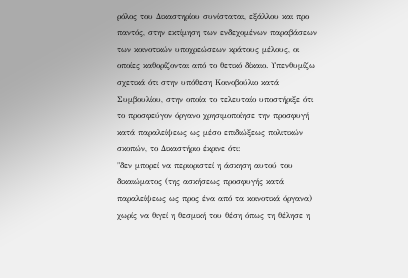ρόλος του Δικαστηρίου συνίσταται, εξάλλου και προ παντός, στην εκτίμηση των ενδεχομένων παραβάσεων των κοινοτικών υποχρεώσεων κράτους μέλους, οι οποίες καθορίζονται από το θετικό δίκαιο. Υπενθυμίζω σχετικά ότι στην υπόθεση Κοινοβούλιο κατά Συμβουλίου, στην οποία το τελευταίο υποστήριξε ότι το προσφεύγον όργανο χρησιμοποίησε την προσφυγή κατά παραλείψεως ως μέσο επιδιώξεως πολιτικών σκοπών, το Δικαστήριο έκρινε ότι:
"δεν μπορεί να περιοριστεί η άσκηση αυτού του δικαιώματος (της ασκήσεως προσφυγής κατά παραλείψεως ως προς ένα από τα κοινοτικά όργανα) χωρίς να θιγεί η θεσμική του θέση όπως τη θέλησε η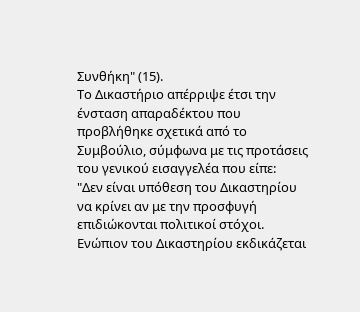Συνθήκη" (15).
Το Δικαστήριο απέρριψε έτσι την ένσταση απαραδέκτου που προβλήθηκε σχετικά από το Συμβούλιο, σύμφωνα με τις προτάσεις του γενικού εισαγγελέα που είπε:
"Δεν είναι υπόθεση του Δικαστηρίου να κρίνει αν με την προσφυγή επιδιώκονται πολιτικοί στόχοι. Ενώπιον του Δικαστηρίου εκδικάζεται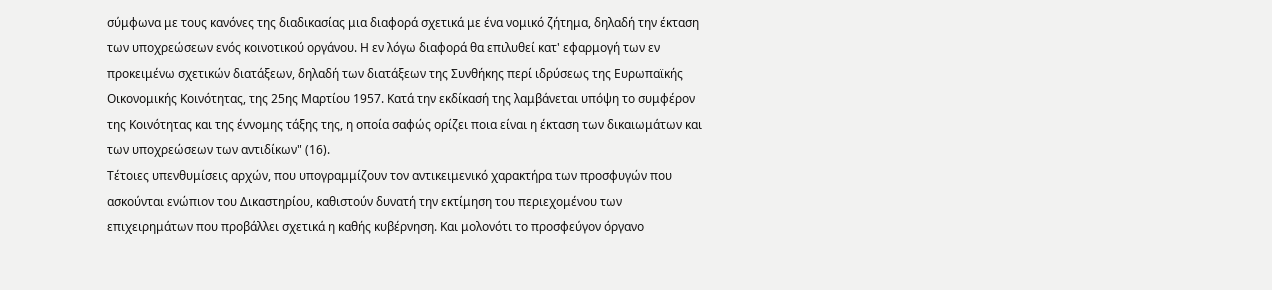σύμφωνα με τους κανόνες της διαδικασίας μια διαφορά σχετικά με ένα νομικό ζήτημα, δηλαδή την έκταση των υποχρεώσεων ενός κοινοτικού οργάνου. Η εν λόγω διαφορά θα επιλυθεί κατ' εφαρμογή των εν προκειμένω σχετικών διατάξεων, δηλαδή των διατάξεων της Συνθήκης περί ιδρύσεως της Ευρωπαϊκής Οικονομικής Κοινότητας, της 25ης Μαρτίου 1957. Κατά την εκδίκασή της λαμβάνεται υπόψη το συμφέρον της Κοινότητας και της έννομης τάξης της, η οποία σαφώς ορίζει ποια είναι η έκταση των δικαιωμάτων και των υποχρεώσεων των αντιδίκων" (16).
Τέτοιες υπενθυμίσεις αρχών, που υπογραμμίζουν τον αντικειμενικό χαρακτήρα των προσφυγών που ασκούνται ενώπιον του Δικαστηρίου, καθιστούν δυνατή την εκτίμηση του περιεχομένου των επιχειρημάτων που προβάλλει σχετικά η καθής κυβέρνηση. Και μολονότι το προσφεύγον όργανο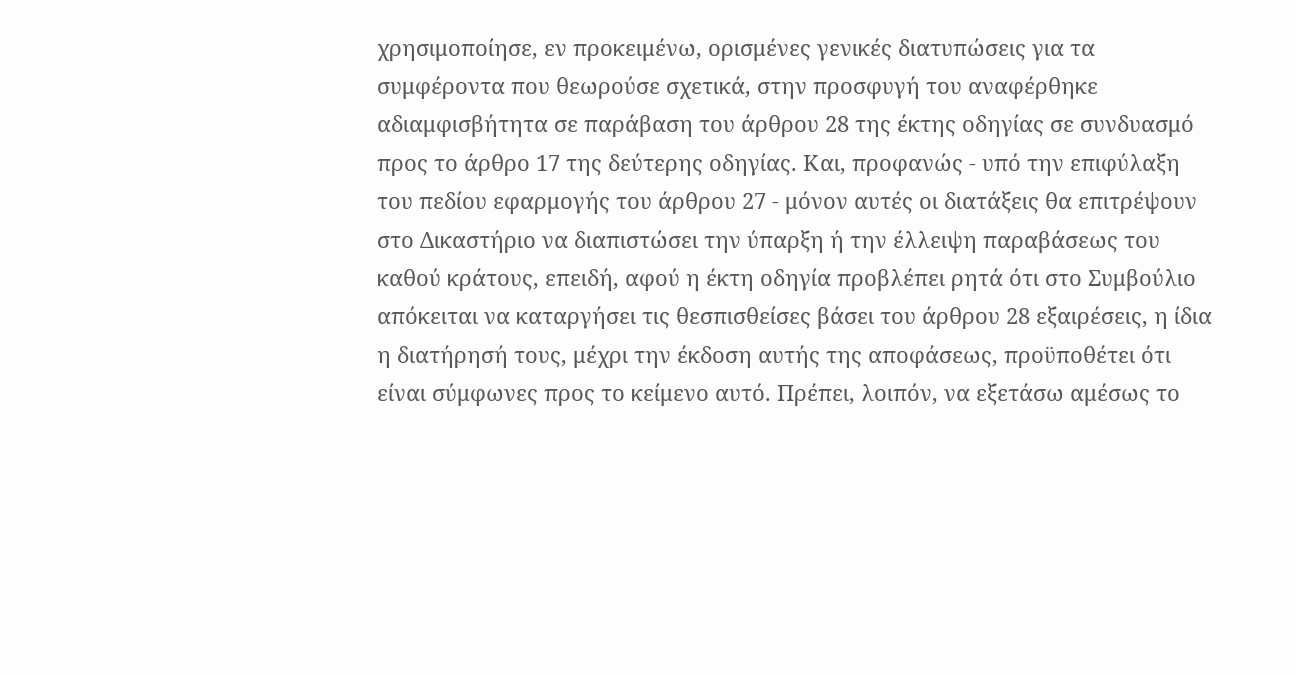χρησιμοποίησε, εν προκειμένω, ορισμένες γενικές διατυπώσεις για τα συμφέροντα που θεωρούσε σχετικά, στην προσφυγή του αναφέρθηκε αδιαμφισβήτητα σε παράβαση του άρθρου 28 της έκτης οδηγίας σε συνδυασμό προς το άρθρο 17 της δεύτερης οδηγίας. Και, προφανώς - υπό την επιφύλαξη του πεδίου εφαρμογής του άρθρου 27 - μόνον αυτές οι διατάξεις θα επιτρέψουν στο Δικαστήριο να διαπιστώσει την ύπαρξη ή την έλλειψη παραβάσεως του καθού κράτους, επειδή, αφού η έκτη οδηγία προβλέπει ρητά ότι στο Συμβούλιο απόκειται να καταργήσει τις θεσπισθείσες βάσει του άρθρου 28 εξαιρέσεις, η ίδια η διατήρησή τους, μέχρι την έκδοση αυτής της αποφάσεως, προϋποθέτει ότι είναι σύμφωνες προς το κείμενο αυτό. Πρέπει, λοιπόν, να εξετάσω αμέσως το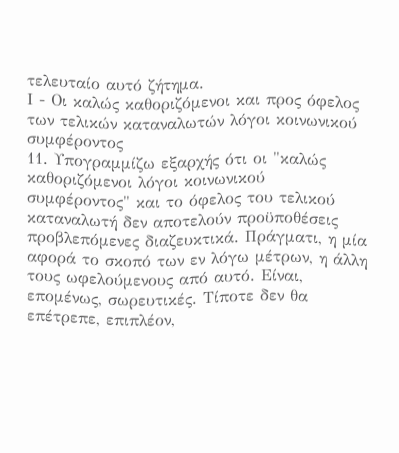τελευταίο αυτό ζήτημα.
Ι - Οι καλώς καθοριζόμενοι και προς όφελος των τελικών καταναλωτών λόγοι κοινωνικού συμφέροντος
11. Υπογραμμίζω εξαρχής ότι οι "καλώς καθοριζόμενοι λόγοι κοινωνικού συμφέροντος" και το όφελος του τελικού καταναλωτή δεν αποτελούν προϋποθέσεις προβλεπόμενες διαζευκτικά. Πράγματι, η μία αφορά το σκοπό των εν λόγω μέτρων, η άλλη τους ωφελούμενους από αυτό. Είναι, επομένως, σωρευτικές. Τίποτε δεν θα επέτρεπε, επιπλέον,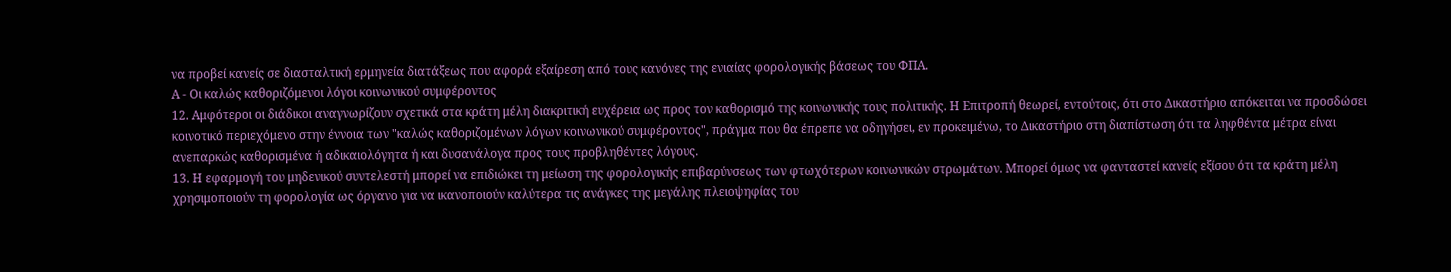να προβεί κανείς σε διασταλτική ερμηνεία διατάξεως που αφορά εξαίρεση από τους κανόνες της ενιαίας φορολογικής βάσεως του ΦΠΑ.
Α - Οι καλώς καθοριζόμενοι λόγοι κοινωνικού συμφέροντος
12. Αμφότεροι οι διάδικοι αναγνωρίζουν σχετικά στα κράτη μέλη διακριτική ευχέρεια ως προς τον καθορισμό της κοινωνικής τους πολιτικής. Η Επιτροπή θεωρεί, εντούτοις, ότι στο Δικαστήριο απόκειται να προσδώσει κοινοτικό περιεχόμενο στην έννοια των "καλώς καθοριζομένων λόγων κοινωνικού συμφέροντος", πράγμα που θα έπρεπε να οδηγήσει, εν προκειμένω, το Δικαστήριο στη διαπίστωση ότι τα ληφθέντα μέτρα είναι ανεπαρκώς καθορισμένα ή αδικαιολόγητα ή και δυσανάλογα προς τους προβληθέντες λόγους.
13. Η εφαρμογή του μηδενικού συντελεστή μπορεί να επιδιώκει τη μείωση της φορολογικής επιβαρύνσεως των φτωχότερων κοινωνικών στρωμάτων. Μπορεί όμως να φανταστεί κανείς εξίσου ότι τα κράτη μέλη χρησιμοποιούν τη φορολογία ως όργανο για να ικανοποιούν καλύτερα τις ανάγκες της μεγάλης πλειοψηφίας του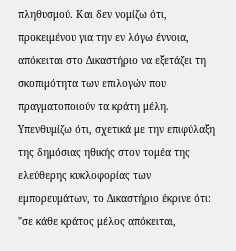πληθυσμού. Και δεν νομίζω ότι, προκειμένου για την εν λόγω έννοια, απόκειται στο Δικαστήριο να εξετάζει τη σκοπιμότητα των επιλογών που πραγματοποιούν τα κράτη μέλη. Υπενθυμίζω ότι, σχετικά με την επιφύλαξη της δημόσιας ηθικής στον τομέα της ελεύθερης κυκλοφορίας των εμπορευμάτων, το Δικαστήριο έκρινε ότι:
"σε κάθε κράτος μέλος απόκειται,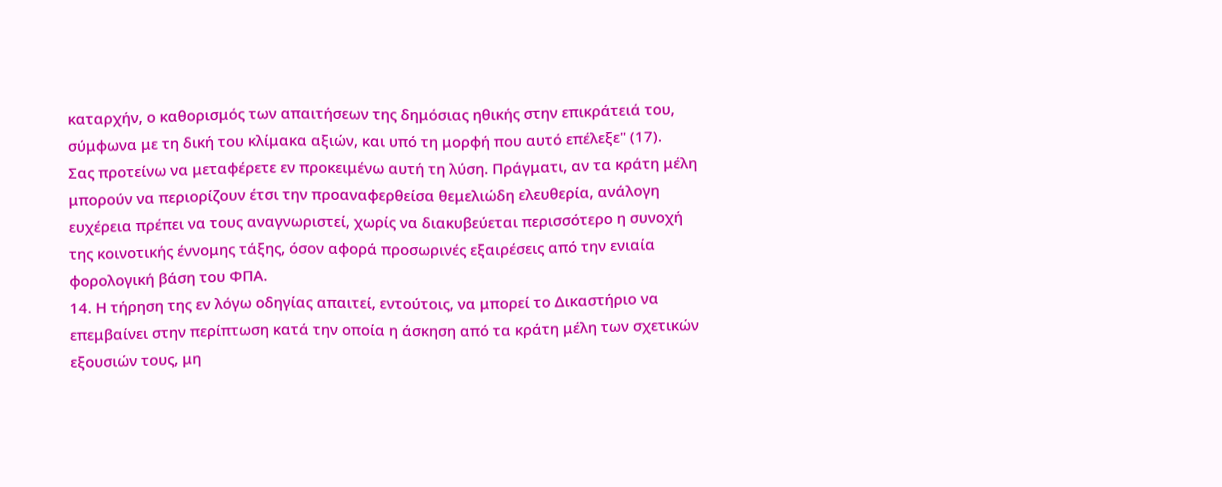καταρχήν, ο καθορισμός των απαιτήσεων της δημόσιας ηθικής στην επικράτειά του, σύμφωνα με τη δική του κλίμακα αξιών, και υπό τη μορφή που αυτό επέλεξε" (17).
Σας προτείνω να μεταφέρετε εν προκειμένω αυτή τη λύση. Πράγματι, αν τα κράτη μέλη μπορούν να περιορίζουν έτσι την προαναφερθείσα θεμελιώδη ελευθερία, ανάλογη ευχέρεια πρέπει να τους αναγνωριστεί, χωρίς να διακυβεύεται περισσότερο η συνοχή της κοινοτικής έννομης τάξης, όσον αφορά προσωρινές εξαιρέσεις από την ενιαία φορολογική βάση του ΦΠΑ.
14. Η τήρηση της εν λόγω οδηγίας απαιτεί, εντούτοις, να μπορεί το Δικαστήριο να επεμβαίνει στην περίπτωση κατά την οποία η άσκηση από τα κράτη μέλη των σχετικών εξουσιών τους, μη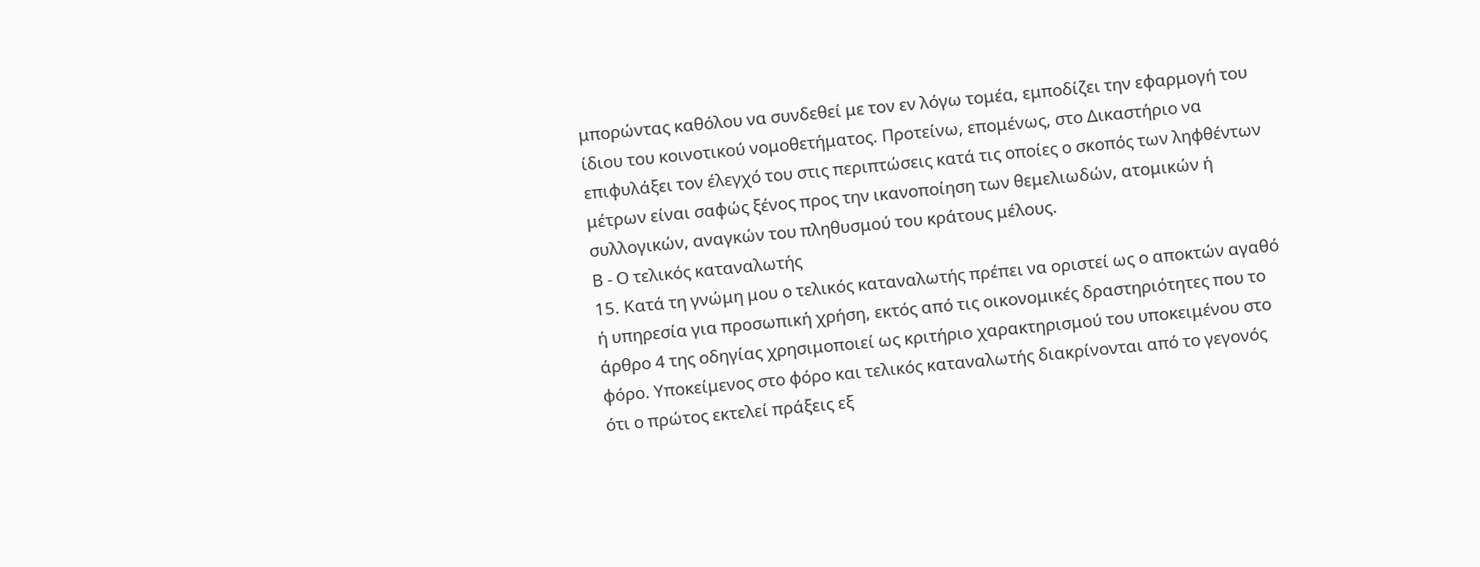μπορώντας καθόλου να συνδεθεί με τον εν λόγω τομέα, εμποδίζει την εφαρμογή του ίδιου του κοινοτικού νομοθετήματος. Προτείνω, επομένως, στο Δικαστήριο να επιφυλάξει τον έλεγχό του στις περιπτώσεις κατά τις οποίες ο σκοπός των ληφθέντων μέτρων είναι σαφώς ξένος προς την ικανοποίηση των θεμελιωδών, ατομικών ή συλλογικών, αναγκών του πληθυσμού του κράτους μέλους.
Β - Ο τελικός καταναλωτής
15. Κατά τη γνώμη μου ο τελικός καταναλωτής πρέπει να οριστεί ως ο αποκτών αγαθό ή υπηρεσία για προσωπική χρήση, εκτός από τις οικονομικές δραστηριότητες που το άρθρο 4 της οδηγίας χρησιμοποιεί ως κριτήριο χαρακτηρισμού του υποκειμένου στο φόρο. Υποκείμενος στο φόρο και τελικός καταναλωτής διακρίνονται από το γεγονός ότι ο πρώτος εκτελεί πράξεις εξ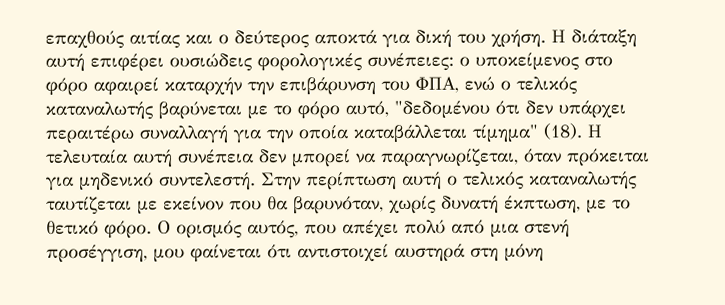επαχθούς αιτίας και ο δεύτερος αποκτά για δική του χρήση. Η διάταξη αυτή επιφέρει ουσιώδεις φορολογικές συνέπειες: ο υποκείμενος στο φόρο αφαιρεί καταρχήν την επιβάρυνση του ΦΠΑ, ενώ ο τελικός καταναλωτής βαρύνεται με το φόρο αυτό, "δεδομένου ότι δεν υπάρχει περαιτέρω συναλλαγή για την οποία καταβάλλεται τίμημα" (18). Η τελευταία αυτή συνέπεια δεν μπορεί να παραγνωρίζεται, όταν πρόκειται για μηδενικό συντελεστή. Στην περίπτωση αυτή ο τελικός καταναλωτής ταυτίζεται με εκείνον που θα βαρυνόταν, χωρίς δυνατή έκπτωση, με το θετικό φόρο. Ο ορισμός αυτός, που απέχει πολύ από μια στενή προσέγγιση, μου φαίνεται ότι αντιστοιχεί αυστηρά στη μόνη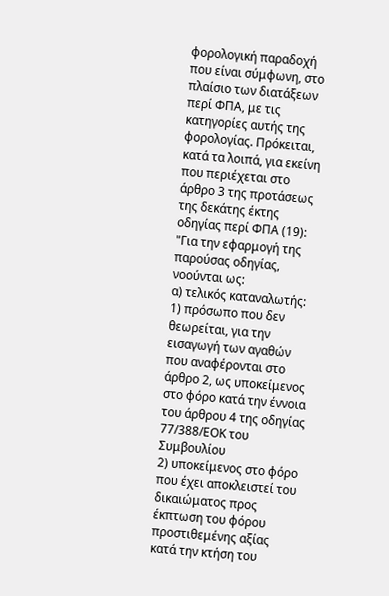φορολογική παραδοχή που είναι σύμφωνη, στο πλαίσιο των διατάξεων περί ΦΠΑ, με τις κατηγορίες αυτής της φορολογίας. Πρόκειται, κατά τα λοιπά, για εκείνη που περιέχεται στο άρθρο 3 της προτάσεως της δεκάτης έκτης οδηγίας περί ΦΠΑ (19):
"Για την εφαρμογή της παρούσας οδηγίας, νοούνται ως:
α) τελικός καταναλωτής:
1) πρόσωπο που δεν θεωρείται, για την εισαγωγή των αγαθών που αναφέρονται στο άρθρο 2, ως υποκείμενος στο φόρο κατά την έννοια του άρθρου 4 της οδηγίας 77/388/ΕΟΚ του Συμβουλίου
2) υποκείμενος στο φόρο που έχει αποκλειστεί του δικαιώματος προς έκπτωση του φόρου προστιθεμένης αξίας κατά την κτήση του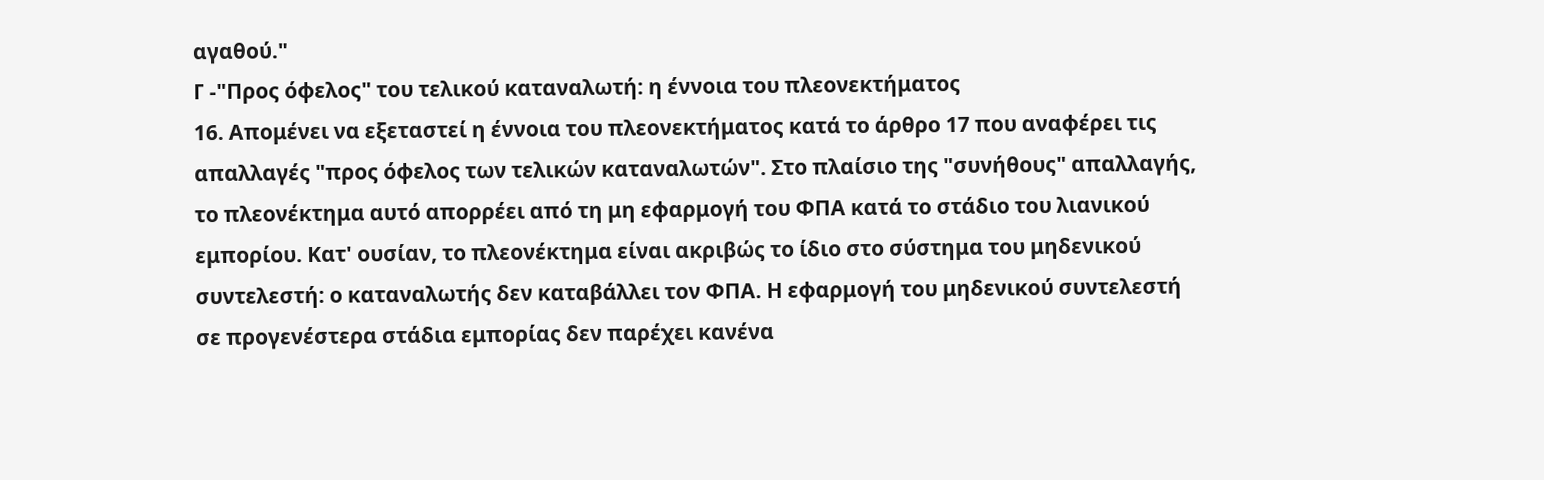αγαθού."
Γ -"Προς όφελος" του τελικού καταναλωτή: η έννοια του πλεονεκτήματος
16. Απομένει να εξεταστεί η έννοια του πλεονεκτήματος κατά το άρθρο 17 που αναφέρει τις απαλλαγές "προς όφελος των τελικών καταναλωτών". Στο πλαίσιο της "συνήθους" απαλλαγής, το πλεονέκτημα αυτό απορρέει από τη μη εφαρμογή του ΦΠΑ κατά το στάδιο του λιανικού εμπορίου. Κατ' ουσίαν, το πλεονέκτημα είναι ακριβώς το ίδιο στο σύστημα του μηδενικού συντελεστή: ο καταναλωτής δεν καταβάλλει τον ΦΠΑ. Η εφαρμογή του μηδενικού συντελεστή σε προγενέστερα στάδια εμπορίας δεν παρέχει κανένα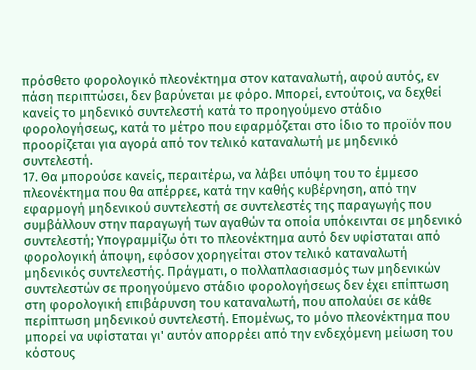πρόσθετο φορολογικό πλεονέκτημα στον καταναλωτή, αφού αυτός, εν πάση περιπτώσει, δεν βαρύνεται με φόρο. Μπορεί, εντούτοις, να δεχθεί κανείς το μηδενικό συντελεστή κατά το προηγούμενο στάδιο φορολογήσεως, κατά το μέτρο που εφαρμόζεται στο ίδιο το προϊόν που προορίζεται για αγορά από τον τελικό καταναλωτή με μηδενικό συντελεστή.
17. Θα μπορούσε κανείς, περαιτέρω, να λάβει υπόψη του το έμμεσο πλεονέκτημα που θα απέρρεε, κατά την καθής κυβέρνηση, από την εφαρμογή μηδενικού συντελεστή σε συντελεστές της παραγωγής που συμβάλλουν στην παραγωγή των αγαθών τα οποία υπόκεινται σε μηδενικό συντελεστή; Υπογραμμίζω ότι το πλεονέκτημα αυτό δεν υφίσταται από φορολογική άποψη, εφόσον χορηγείται στον τελικό καταναλωτή μηδενικός συντελεστής. Πράγματι, ο πολλαπλασιασμός των μηδενικών συντελεστών σε προηγούμενο στάδιο φορολογήσεως δεν έχει επίπτωση στη φορολογική επιβάρυνση του καταναλωτή, που απολαύει σε κάθε περίπτωση μηδενικού συντελεστή. Επομένως, το μόνο πλεονέκτημα που μπορεί να υφίσταται γι' αυτόν απορρέει από την ενδεχόμενη μείωση του κόστους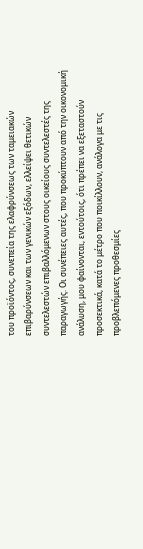του προϊόντος, συνεπεία της ελαφρύνσεως των ταμειακών επιβαρύνσεων και των γενικών εξόδων, ελλείψει θετικών συντελεστών επιβαλλόμενων στους οικείους συντελεστές της παραγωγής. Οι συνέπειες αυτές, που προκύπτουν από την οικονομική ανάλυση, μου φαίνονται, εντούτοις, ότι πρέπει να εξεταστούν προσεκτικά, κατά το μέτρο που ποικίλλουν, ανάλογα με τις προβλεπόμενες προθεσμίες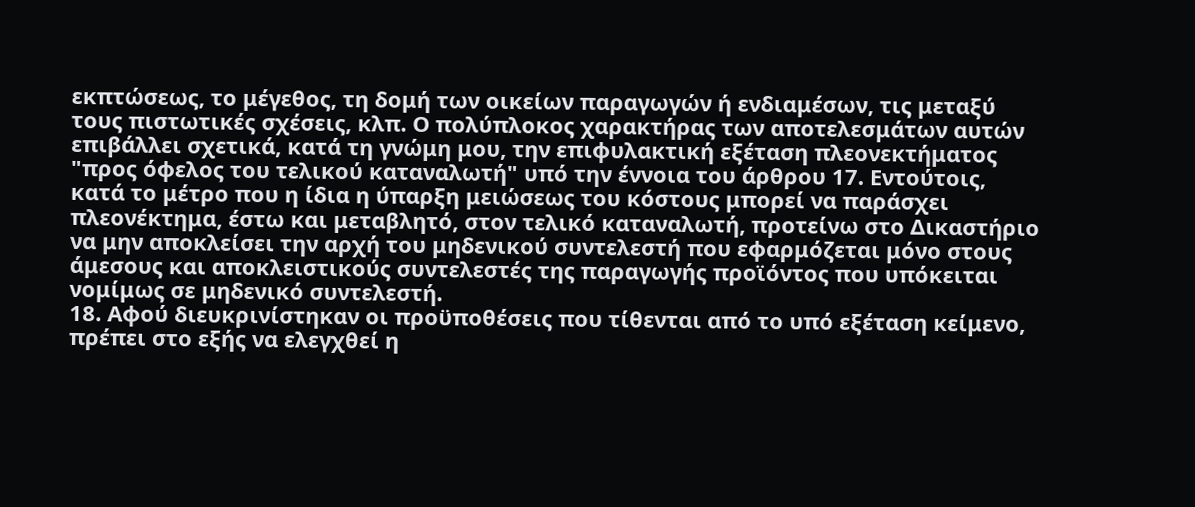εκπτώσεως, το μέγεθος, τη δομή των οικείων παραγωγών ή ενδιαμέσων, τις μεταξύ τους πιστωτικές σχέσεις, κλπ. Ο πολύπλοκος χαρακτήρας των αποτελεσμάτων αυτών επιβάλλει σχετικά, κατά τη γνώμη μου, την επιφυλακτική εξέταση πλεονεκτήματος "προς όφελος του τελικού καταναλωτή" υπό την έννοια του άρθρου 17. Εντούτοις, κατά το μέτρο που η ίδια η ύπαρξη μειώσεως του κόστους μπορεί να παράσχει πλεονέκτημα, έστω και μεταβλητό, στον τελικό καταναλωτή, προτείνω στο Δικαστήριο να μην αποκλείσει την αρχή του μηδενικού συντελεστή που εφαρμόζεται μόνο στους άμεσους και αποκλειστικούς συντελεστές της παραγωγής προϊόντος που υπόκειται νομίμως σε μηδενικό συντελεστή.
18. Αφού διευκρινίστηκαν οι προϋποθέσεις που τίθενται από το υπό εξέταση κείμενο, πρέπει στο εξής να ελεγχθεί η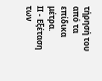τήρησή του από τα επίδικα μέτρα.
ΙΙ - Εξέταση των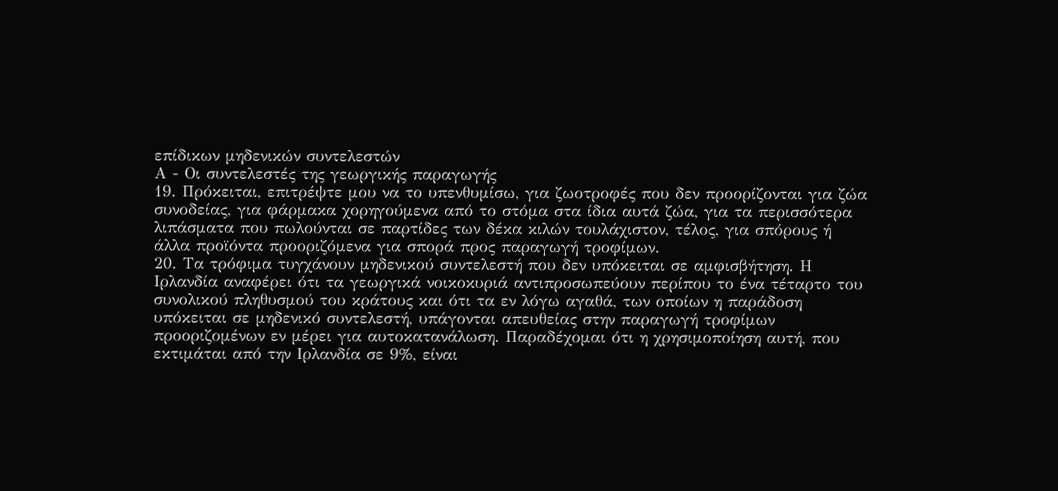επίδικων μηδενικών συντελεστών
Α - Οι συντελεστές της γεωργικής παραγωγής
19. Πρόκειται, επιτρέψτε μου να το υπενθυμίσω, για ζωοτροφές που δεν προορίζονται για ζώα συνοδείας, για φάρμακα χορηγούμενα από το στόμα στα ίδια αυτά ζώα, για τα περισσότερα λιπάσματα που πωλούνται σε παρτίδες των δέκα κιλών τουλάχιστον, τέλος, για σπόρους ή άλλα προϊόντα προοριζόμενα για σπορά προς παραγωγή τροφίμων.
20. Τα τρόφιμα τυγχάνουν μηδενικού συντελεστή που δεν υπόκειται σε αμφισβήτηση. Η Ιρλανδία αναφέρει ότι τα γεωργικά νοικοκυριά αντιπροσωπεύουν περίπου το ένα τέταρτο του συνολικού πληθυσμού του κράτους και ότι τα εν λόγω αγαθά, των οποίων η παράδοση υπόκειται σε μηδενικό συντελεστή, υπάγονται απευθείας στην παραγωγή τροφίμων προοριζομένων εν μέρει για αυτοκατανάλωση. Παραδέχομαι ότι η χρησιμοποίηση αυτή, που εκτιμάται από την Ιρλανδία σε 9%, είναι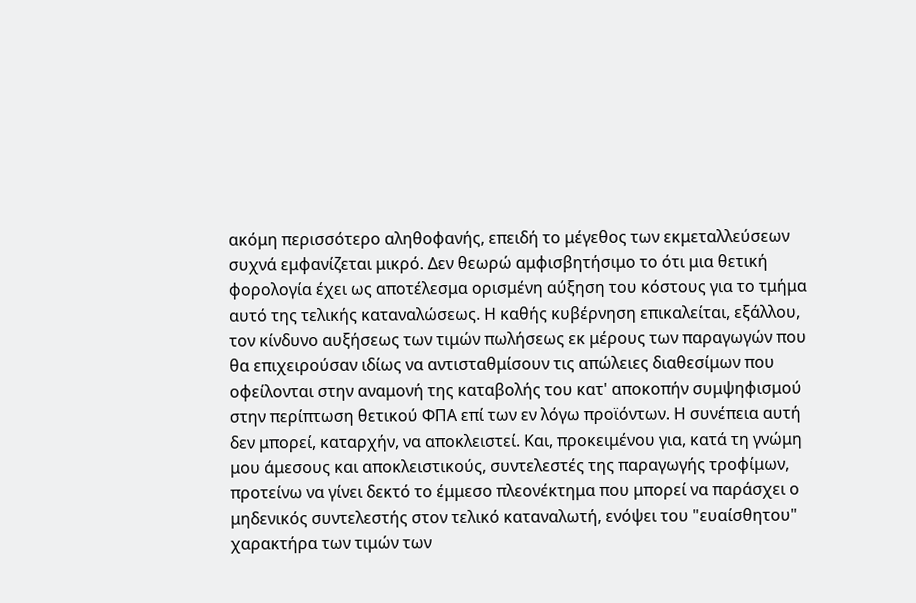ακόμη περισσότερο αληθοφανής, επειδή το μέγεθος των εκμεταλλεύσεων συχνά εμφανίζεται μικρό. Δεν θεωρώ αμφισβητήσιμο το ότι μια θετική φορολογία έχει ως αποτέλεσμα ορισμένη αύξηση του κόστους για το τμήμα αυτό της τελικής καταναλώσεως. Η καθής κυβέρνηση επικαλείται, εξάλλου, τον κίνδυνο αυξήσεως των τιμών πωλήσεως εκ μέρους των παραγωγών που θα επιχειρούσαν ιδίως να αντισταθμίσουν τις απώλειες διαθεσίμων που οφείλονται στην αναμονή της καταβολής του κατ' αποκοπήν συμψηφισμού στην περίπτωση θετικού ΦΠΑ επί των εν λόγω προϊόντων. Η συνέπεια αυτή δεν μπορεί, καταρχήν, να αποκλειστεί. Και, προκειμένου για, κατά τη γνώμη μου άμεσους και αποκλειστικούς, συντελεστές της παραγωγής τροφίμων, προτείνω να γίνει δεκτό το έμμεσο πλεονέκτημα που μπορεί να παράσχει ο μηδενικός συντελεστής στον τελικό καταναλωτή, ενόψει του "ευαίσθητου" χαρακτήρα των τιμών των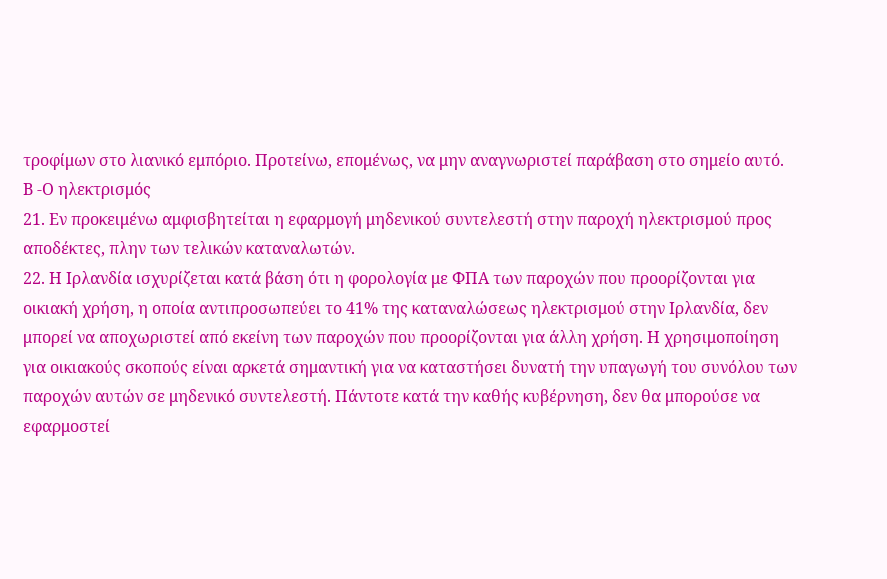τροφίμων στο λιανικό εμπόριο. Προτείνω, επομένως, να μην αναγνωριστεί παράβαση στο σημείο αυτό.
Β -Ο ηλεκτρισμός
21. Εν προκειμένω αμφισβητείται η εφαρμογή μηδενικού συντελεστή στην παροχή ηλεκτρισμού προς αποδέκτες, πλην των τελικών καταναλωτών.
22. Η Ιρλανδία ισχυρίζεται κατά βάση ότι η φορολογία με ΦΠΑ των παροχών που προορίζονται για οικιακή χρήση, η οποία αντιπροσωπεύει το 41% της καταναλώσεως ηλεκτρισμού στην Ιρλανδία, δεν μπορεί να αποχωριστεί από εκείνη των παροχών που προορίζονται για άλλη χρήση. Η χρησιμοποίηση για οικιακούς σκοπούς είναι αρκετά σημαντική για να καταστήσει δυνατή την υπαγωγή του συνόλου των παροχών αυτών σε μηδενικό συντελεστή. Πάντοτε κατά την καθής κυβέρνηση, δεν θα μπορούσε να εφαρμοστεί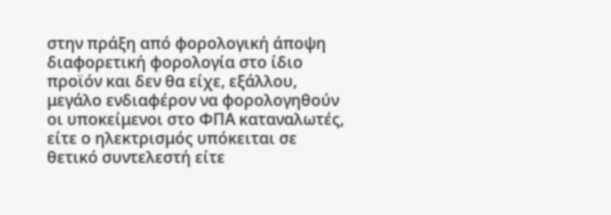στην πράξη από φορολογική άποψη διαφορετική φορολογία στο ίδιο προϊόν και δεν θα είχε, εξάλλου, μεγάλο ενδιαφέρον να φορολογηθούν οι υποκείμενοι στο ΦΠΑ καταναλωτές, είτε ο ηλεκτρισμός υπόκειται σε θετικό συντελεστή είτε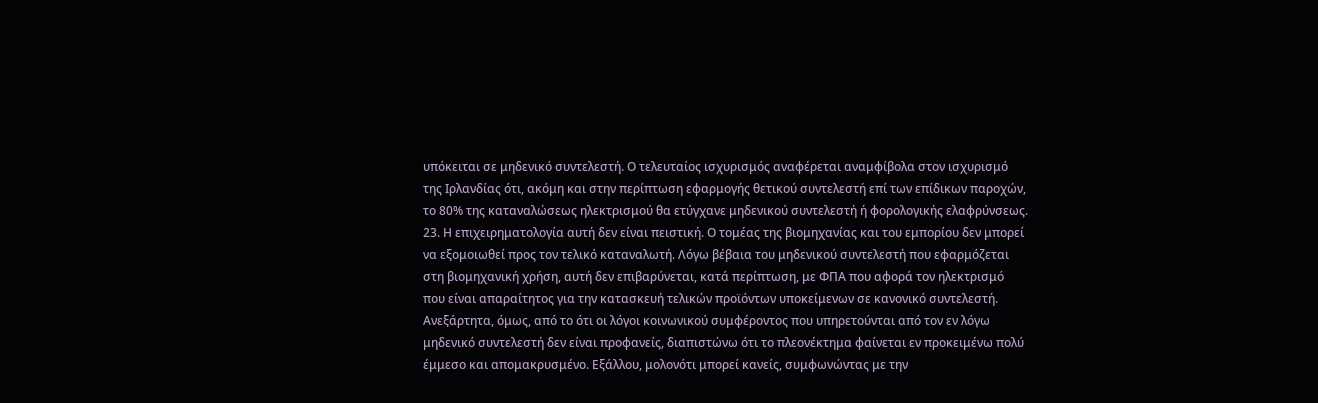υπόκειται σε μηδενικό συντελεστή. Ο τελευταίος ισχυρισμός αναφέρεται αναμφίβολα στον ισχυρισμό της Ιρλανδίας ότι, ακόμη και στην περίπτωση εφαρμογής θετικού συντελεστή επί των επίδικων παροχών, το 80% της καταναλώσεως ηλεκτρισμού θα ετύγχανε μηδενικού συντελεστή ή φορολογικής ελαφρύνσεως.
23. Η επιχειρηματολογία αυτή δεν είναι πειστική. Ο τομέας της βιομηχανίας και του εμπορίου δεν μπορεί να εξομοιωθεί προς τον τελικό καταναλωτή. Λόγω βέβαια του μηδενικού συντελεστή που εφαρμόζεται στη βιομηχανική χρήση, αυτή δεν επιβαρύνεται, κατά περίπτωση, με ΦΠΑ που αφορά τον ηλεκτρισμό που είναι απαραίτητος για την κατασκευή τελικών προϊόντων υποκείμενων σε κανονικό συντελεστή. Ανεξάρτητα, όμως, από το ότι οι λόγοι κοινωνικού συμφέροντος που υπηρετούνται από τον εν λόγω μηδενικό συντελεστή δεν είναι προφανείς, διαπιστώνω ότι το πλεονέκτημα φαίνεται εν προκειμένω πολύ έμμεσο και απομακρυσμένο. Εξάλλου, μολονότι μπορεί κανείς, συμφωνώντας με την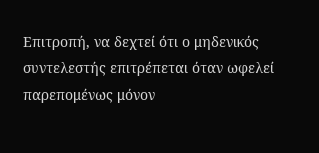Επιτροπή, να δεχτεί ότι ο μηδενικός συντελεστής επιτρέπεται όταν ωφελεί παρεπομένως μόνον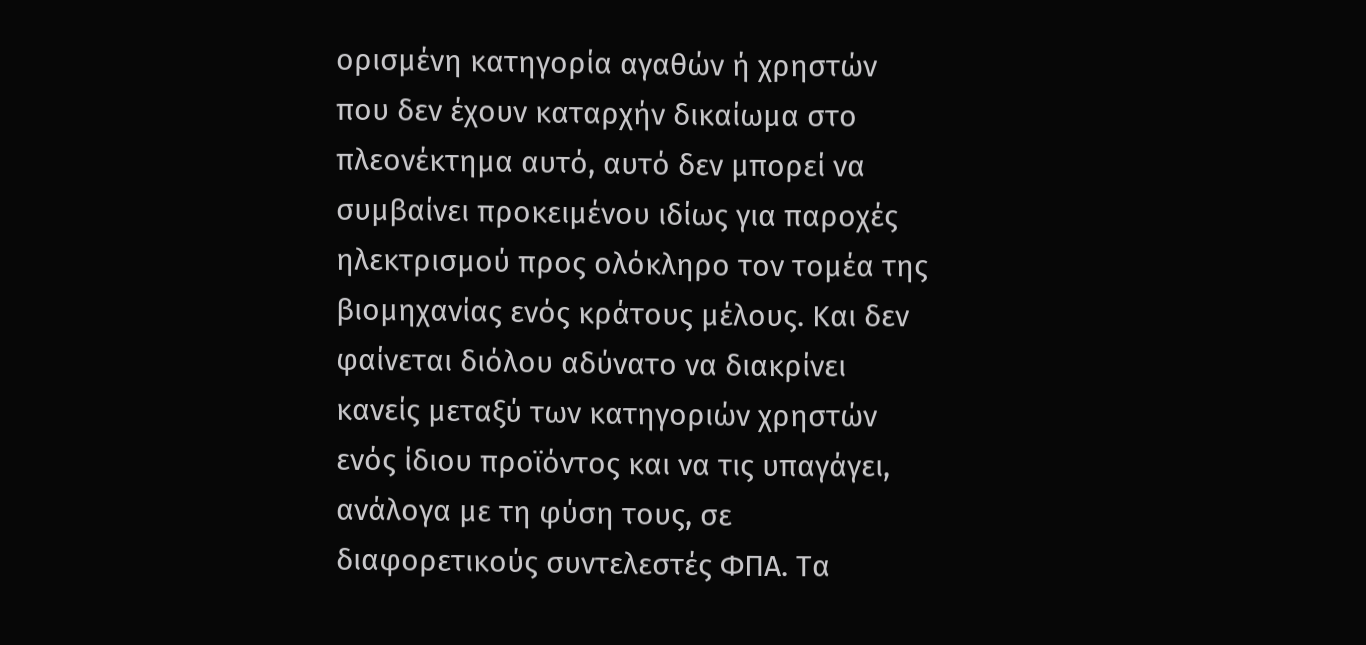ορισμένη κατηγορία αγαθών ή χρηστών που δεν έχουν καταρχήν δικαίωμα στο πλεονέκτημα αυτό, αυτό δεν μπορεί να συμβαίνει προκειμένου ιδίως για παροχές ηλεκτρισμού προς ολόκληρο τον τομέα της βιομηχανίας ενός κράτους μέλους. Και δεν φαίνεται διόλου αδύνατο να διακρίνει κανείς μεταξύ των κατηγοριών χρηστών ενός ίδιου προϊόντος και να τις υπαγάγει, ανάλογα με τη φύση τους, σε διαφορετικούς συντελεστές ΦΠΑ. Τα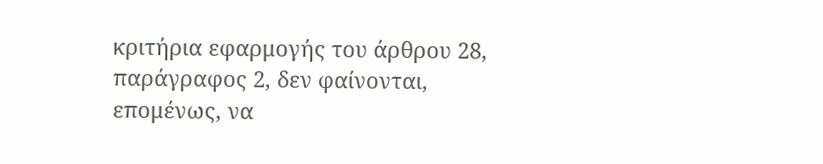κριτήρια εφαρμογής του άρθρου 28, παράγραφος 2, δεν φαίνονται, επομένως, να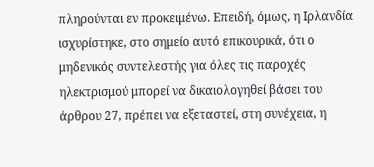πληρούνται εν προκειμένω. Επειδή, όμως, η Ιρλανδία ισχυρίστηκε, στο σημείο αυτό επικουρικά, ότι ο μηδενικός συντελεστής για όλες τις παροχές ηλεκτρισμού μπορεί να δικαιολογηθεί βάσει του άρθρου 27, πρέπει να εξεταστεί, στη συνέχεια, η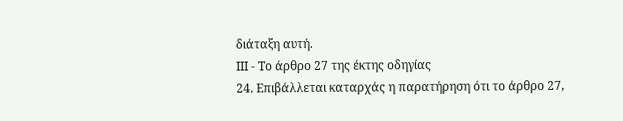διάταξη αυτή.
ΙΙΙ - Το άρθρο 27 της έκτης οδηγίας
24. Επιβάλλεται καταρχάς η παρατήρηση ότι το άρθρο 27,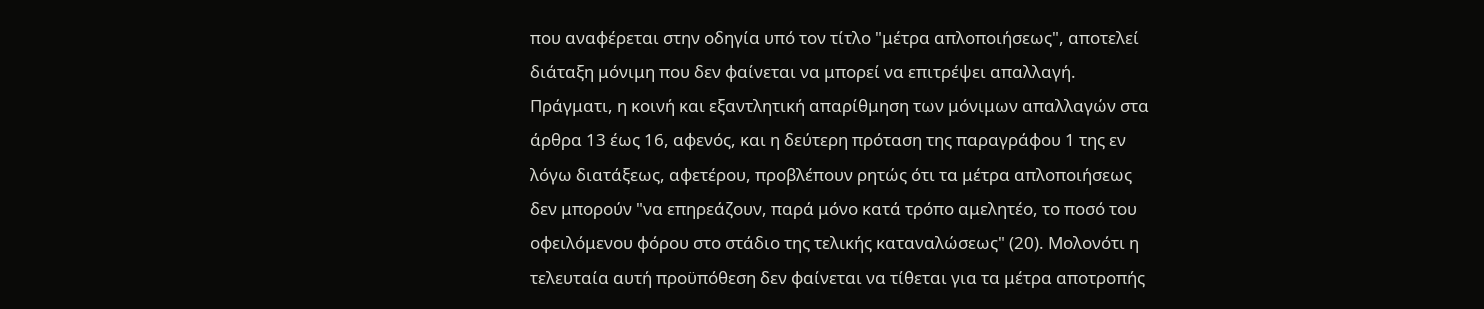που αναφέρεται στην οδηγία υπό τον τίτλο "μέτρα απλοποιήσεως", αποτελεί διάταξη μόνιμη που δεν φαίνεται να μπορεί να επιτρέψει απαλλαγή. Πράγματι, η κοινή και εξαντλητική απαρίθμηση των μόνιμων απαλλαγών στα άρθρα 13 έως 16, αφενός, και η δεύτερη πρόταση της παραγράφου 1 της εν λόγω διατάξεως, αφετέρου, προβλέπουν ρητώς ότι τα μέτρα απλοποιήσεως δεν μπορούν "να επηρεάζουν, παρά μόνο κατά τρόπο αμελητέο, το ποσό του οφειλόμενου φόρου στο στάδιο της τελικής καταναλώσεως" (20). Μολονότι η τελευταία αυτή προϋπόθεση δεν φαίνεται να τίθεται για τα μέτρα αποτροπής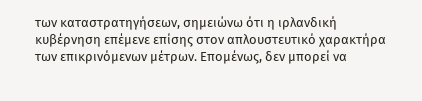των καταστρατηγήσεων, σημειώνω ότι η ιρλανδική κυβέρνηση επέμενε επίσης στον απλουστευτικό χαρακτήρα των επικρινόμενων μέτρων. Επομένως, δεν μπορεί να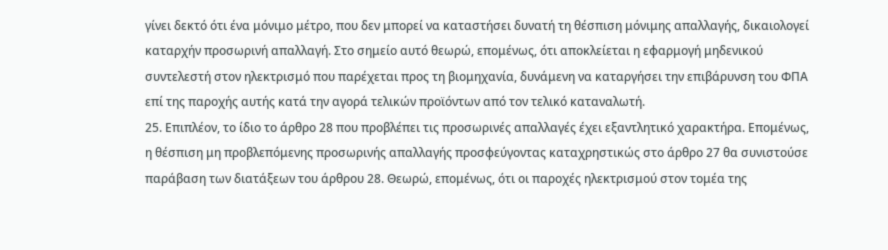γίνει δεκτό ότι ένα μόνιμο μέτρο, που δεν μπορεί να καταστήσει δυνατή τη θέσπιση μόνιμης απαλλαγής, δικαιολογεί καταρχήν προσωρινή απαλλαγή. Στο σημείο αυτό θεωρώ, επομένως, ότι αποκλείεται η εφαρμογή μηδενικού συντελεστή στον ηλεκτρισμό που παρέχεται προς τη βιομηχανία, δυνάμενη να καταργήσει την επιβάρυνση του ΦΠΑ επί της παροχής αυτής κατά την αγορά τελικών προϊόντων από τον τελικό καταναλωτή.
25. Επιπλέον, το ίδιο το άρθρο 28 που προβλέπει τις προσωρινές απαλλαγές έχει εξαντλητικό χαρακτήρα. Επομένως, η θέσπιση μη προβλεπόμενης προσωρινής απαλλαγής προσφεύγοντας καταχρηστικώς στο άρθρο 27 θα συνιστούσε παράβαση των διατάξεων του άρθρου 28. Θεωρώ, επομένως, ότι οι παροχές ηλεκτρισμού στον τομέα της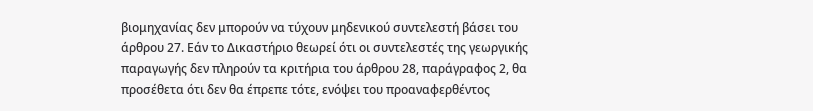βιομηχανίας δεν μπορούν να τύχουν μηδενικού συντελεστή βάσει του άρθρου 27. Εάν το Δικαστήριο θεωρεί ότι οι συντελεστές της γεωργικής παραγωγής δεν πληρούν τα κριτήρια του άρθρου 28, παράγραφος 2, θα προσέθετα ότι δεν θα έπρεπε τότε, ενόψει του προαναφερθέντος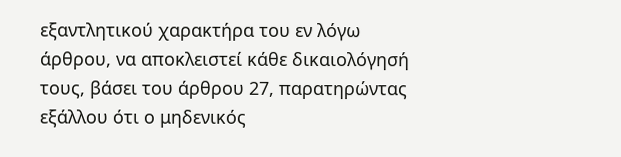εξαντλητικού χαρακτήρα του εν λόγω άρθρου, να αποκλειστεί κάθε δικαιολόγησή τους, βάσει του άρθρου 27, παρατηρώντας εξάλλου ότι ο μηδενικός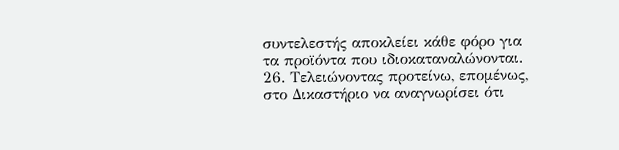συντελεστής αποκλείει κάθε φόρο για τα προϊόντα που ιδιοκαταναλώνονται.
26. Τελειώνοντας προτείνω, επομένως, στο Δικαστήριο να αναγνωρίσει ότι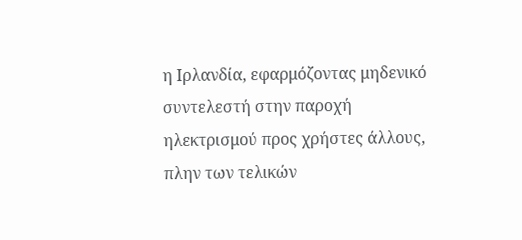η Ιρλανδία, εφαρμόζοντας μηδενικό συντελεστή στην παροχή ηλεκτρισμού προς χρήστες άλλους, πλην των τελικών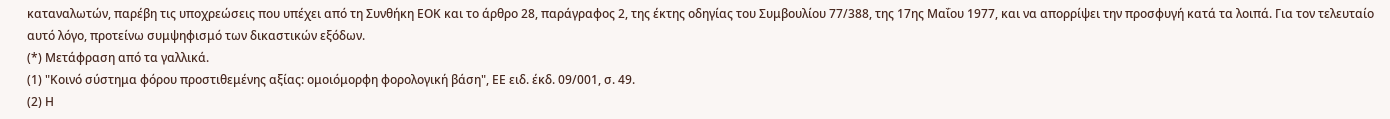καταναλωτών, παρέβη τις υποχρεώσεις που υπέχει από τη Συνθήκη ΕΟΚ και το άρθρο 28, παράγραφος 2, της έκτης οδηγίας του Συμβουλίου 77/388, της 17ης Μαΐου 1977, και να απορρίψει την προσφυγή κατά τα λοιπά. Για τον τελευταίο αυτό λόγο, προτείνω συμψηφισμό των δικαστικών εξόδων.
(*) Μετάφραση από τα γαλλικά.
(1) "Κοινό σύστημα φόρου προστιθεμένης αξίας: ομοιόμορφη φορολογική βάση", ΕΕ ειδ. έκδ. 09/001, σ. 49.
(2) Η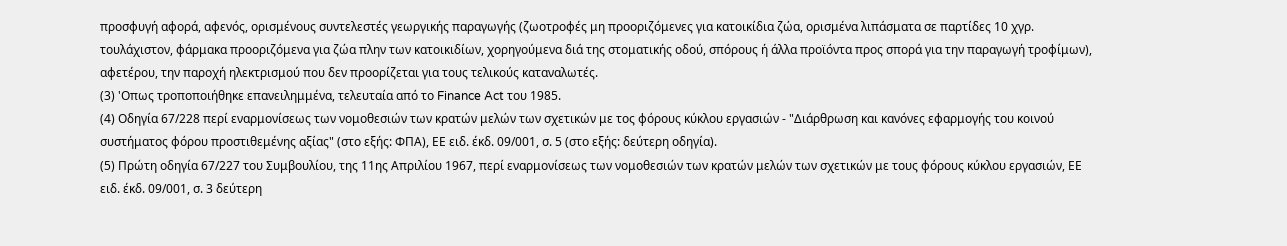προσφυγή αφορά, αφενός, ορισμένους συντελεστές γεωργικής παραγωγής (ζωοτροφές μη προοριζόμενες για κατοικίδια ζώα, ορισμένα λιπάσματα σε παρτίδες 10 χγρ. τουλάχιστον, φάρμακα προοριζόμενα για ζώα πλην των κατοικιδίων, χορηγούμενα διά της στοματικής οδού, σπόρους ή άλλα προϊόντα προς σπορά για την παραγωγή τροφίμων), αφετέρου, την παροχή ηλεκτρισμού που δεν προορίζεται για τους τελικούς καταναλωτές.
(3) 'Οπως τροποποιήθηκε επανειλημμένα, τελευταία από το Finance Act του 1985.
(4) Οδηγία 67/228 περί εναρμονίσεως των νομοθεσιών των κρατών μελών των σχετικών με τος φόρους κύκλου εργασιών - "Διάρθρωση και κανόνες εφαρμογής του κοινού συστήματος φόρου προστιθεμένης αξίας" (στο εξής: ΦΠΑ), ΕΕ ειδ. έκδ. 09/001, σ. 5 (στο εξής: δεύτερη οδηγία).
(5) Πρώτη οδηγία 67/227 του Συμβουλίου, της 11ης Απριλίου 1967, περί εναρμονίσεως των νομοθεσιών των κρατών μελών των σχετικών με τους φόρους κύκλου εργασιών, ΕΕ ειδ. έκδ. 09/001, σ. 3 δεύτερη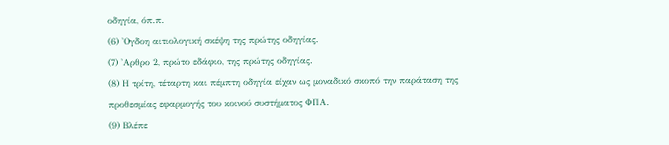οδηγία, όπ.π.
(6) 'Ογδοη αιτιολογική σκέψη της πρώτης οδηγίας.
(7) 'Αρθρο 2, πρώτο εδάφιο, της πρώτης οδηγίας.
(8) Η τρίτη, τέταρτη και πέμπτη οδηγία είχαν ως μοναδικό σκοπό την παράταση της προθεσμίας εφαρμογής του κοινού συστήματος ΦΠΑ.
(9) Βλέπε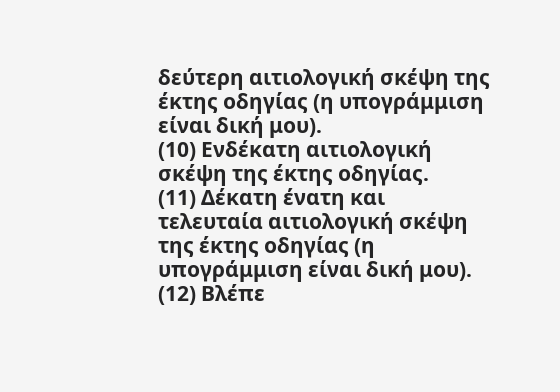δεύτερη αιτιολογική σκέψη της έκτης οδηγίας (η υπογράμμιση είναι δική μου).
(10) Ενδέκατη αιτιολογική σκέψη της έκτης οδηγίας.
(11) Δέκατη ένατη και τελευταία αιτιολογική σκέψη της έκτης οδηγίας (η υπογράμμιση είναι δική μου).
(12) Βλέπε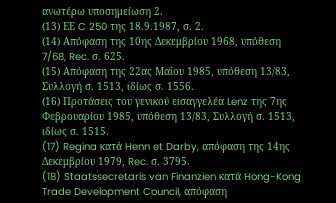ανωτέρω υποσημείωση 2.
(13) ΕΕ C 250 της 18.9.1987, σ. 2.
(14) Απόφαση της 10ης Δεκεμβρίου 1968, υπόθεση 7/68, Rec. σ. 625.
(15) Απόφαση της 22ας Μαΐου 1985, υπόθεση 13/83, Συλλογή σ. 1513, ιδίως σ. 1556.
(16) Προτάσεις του γενικού εισαγγελέα Lenz της 7ης Φεβρουαρίου 1985, υπόθεση 13/83, Συλλογή σ. 1513, ιδίως σ. 1515.
(17) Regina κατά Henn et Darby, απόφαση της 14ης Δεκεμβρίου 1979, Rec. σ. 3795.
(18) Staatssecretaris van Finanzien κατά Hong-Kong Trade Development Council, απόφαση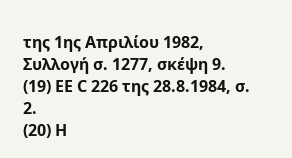της 1ης Απριλίου 1982, Συλλογή σ. 1277, σκέψη 9.
(19) ΕΕ C 226 της 28.8.1984, σ. 2.
(20) Η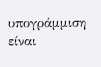υπογράμμιση είναι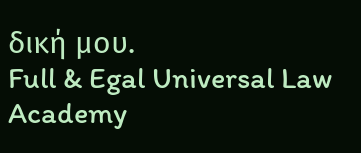δική μου.
Full & Egal Universal Law Academy